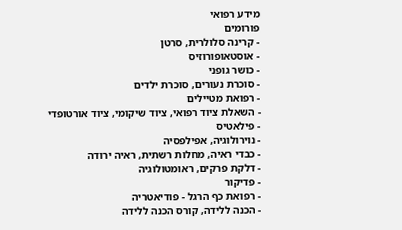מידע רפואי
פורומים
- קרינה סלולרית, סרטן
- אוסטאופורוזיס
- כושר גופני
- סוכרת נעורים, סוכרת ילדים
- רפואת מטיילים
- השאלת ציוד רפואי, ציוד שיקומי, ציוד אורטופדי
- פילאטיס
- נוירולוגיה, אפילפסיה
- כבדי ראיה, מחלות רשתית, ראיה ירודה
- דלקת פרקים, ראומטולוגיה
- פדיקור
- רפואת כף הרגל - פודיאטריה
- הכנה ללידה, קורס הכנה ללידה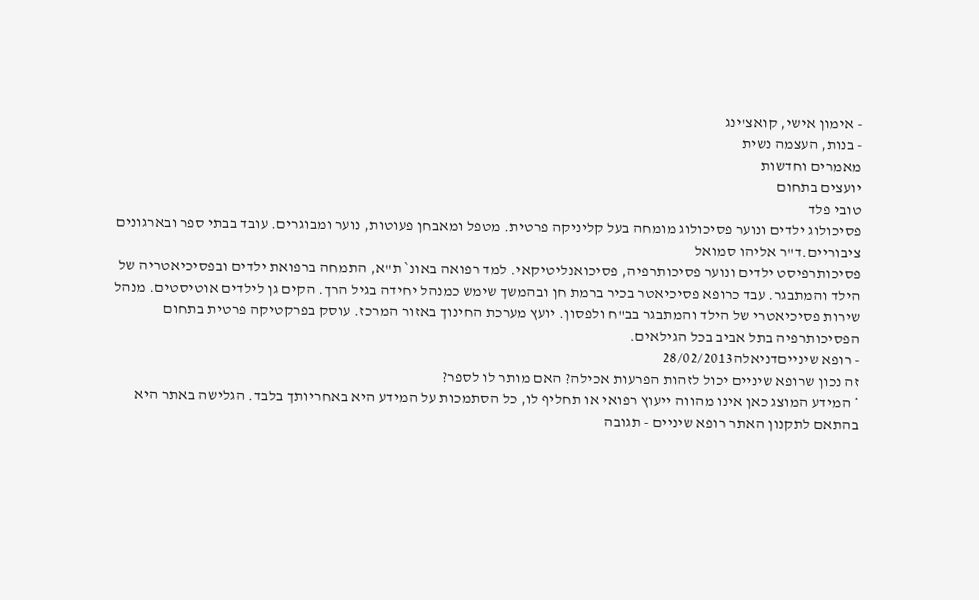- אימון אישי, קואצ'ינג
- בנות, העצמה נשית
מאמרים וחדשות
יועצים בתחום
טובי פלד
פסיכולוג ילדים ונוער פסיכולוג מומחה בעל קליניקה פרטית. מטפל ומאבחן פעוטות, נוער ומבוגרים. עובד בבתי ספר ובארגונים ציבוריים.ד"ר אליהו סמואל
פסיכותרפיסט ילדים ונוער פסיכותרפיה, פסיכואנליטיקאי. למד רפואה באונ` ת"א, התמחה ברפואת ילדים ובפסיכיאטריה של הילד והמתבגר. עבד כרופא פסיכיאטר בכיר ברמת חן ובהמשך שימש כמנהל יחידה בגיל הרך. הקים גן לילדים אוטיסטים. מנהל שירות פסיכיאטרי של הילד והמתבגר בב"ח ולפסון. יועץ מערכת החינוך באזור המרכז. עוסק בפרקטיקה פרטית בתחום הפסיכותרפיה בתל אביב בכל הגילאים.
- רופא שינייםדניאלה28/02/2013
זה נכון שרופא שיניים יכול לזהות הפרעות אכילה? האם מותר לו לספר?
* המידע המוצג כאן אינו מהווה ייעוץ רפואי או תחליף לו, כל הסתמכות על המידע היא באחריותך בלבד. הגלישה באתר היא בהתאם לתקנון האתר רופא שיניים - תגובה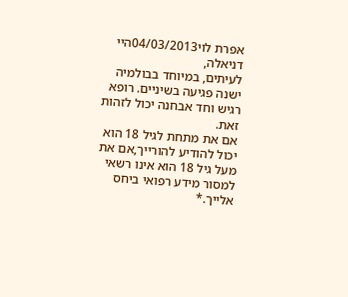אפרת לוי04/03/2013היי דניאלה,
לעיתים, במיוחד בבולמיה ישנה פגיעה בשיניים. רופא רגיש וחד אבחנה יכול לזהות זאת.
אם את מתחת לגיל 18 הוא יכול להודיע להורייך,אם את מעל גיל 18 הוא אינו רשאי למסור מידע רפואי ביחס אלייך.*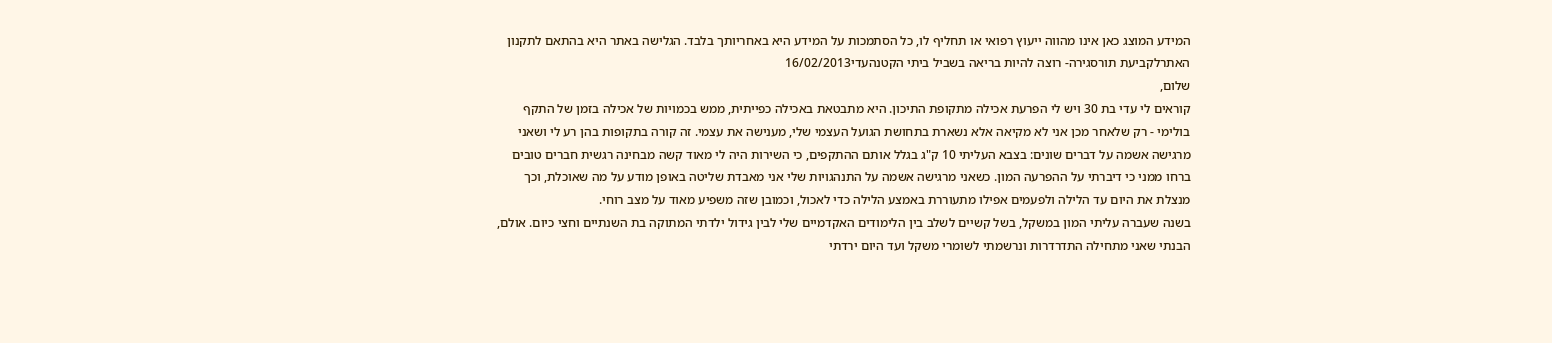המידע המוצג כאן אינו מהווה ייעוץ רפואי או תחליף לו, כל הסתמכות על המידע היא באחריותך בלבד. הגלישה באתר היא בהתאם לתקנון האתרלקביעת תורסגירה- רוצה להיות בריאה בשביל ביתי הקטנהעדי16/02/2013
שלום,
קוראים לי עדי בת 30 ויש לי הפרעת אכילה מתקופת התיכון. היא מתבטאת באכילה כפייתית, ממש בכמויות של אכילה בזמן של התקף בולימי - רק שלאחר מכן אני לא מקיאה אלא נשארת בתחושת הגועל העצמי שלי, מענישה את עצמי. זה קורה בתקופות בהן רע לי ושאני מרגישה אשמה על דברים שונים: בצבא העליתי 10 ק"ג בגלל אותם ההתקפים, כי השירות היה לי מאוד קשה מבחינה רגשית חברים טובים ברחו ממני כי דיברתי על ההפרעה המון. כשאני מרגישה אשמה על התנהגויות שלי אני מאבדת שליטה באופן מודע על מה שאוכלת, וכך מנצלת את היום עד הלילה ולפעמים אפילו מתעוררת באמצע הלילה כדי לאכול, וכמובן שזה משפיע מאוד על מצב רוחי.
בשנה שעברה עליתי המון במשקל, בשל קשיים לשלב בין הלימודים האקדמיים שלי לבין גידול ילדתי המתוקה בת השנתיים וחצי כיום. אולם, הבנתי שאני מתחילה התדרדרות ונרשמתי לשומרי משקל ועד היום ירדתי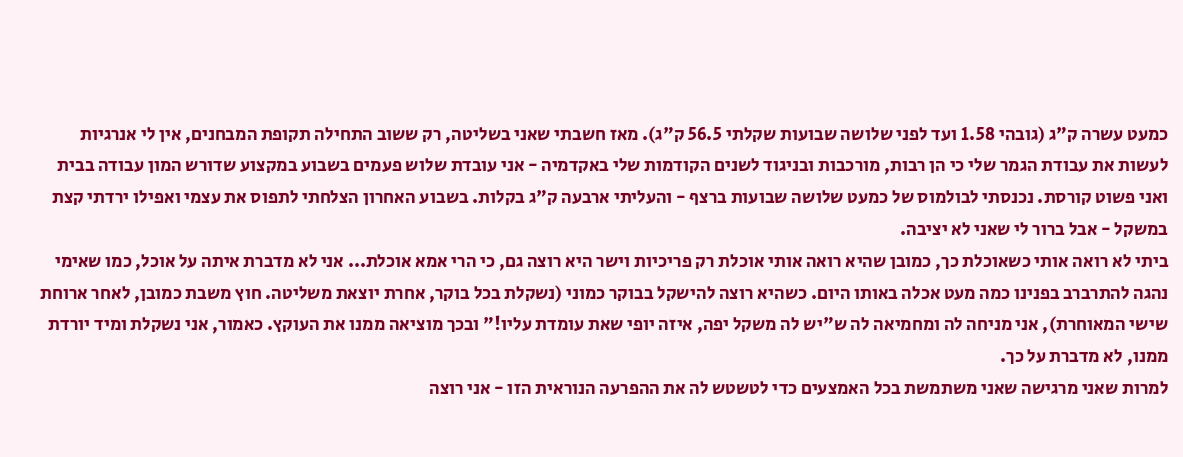כמעט עשרה ק"ג (גובהי 1.58 ועד לפני שלושה שבועות שקלתי 56.5 ק"ג). מאז חשבתי שאני בשליטה, רק ששוב התחילה תקופת המבחנים, אין לי אנרגיות לעשות את עבודת הגמר שלי כי הן רבות, מורכבות ובניגוד לשנים הקודמות שלי באקדמיה - אני עובדת שלוש פעמים בשבוע במקצוע שדורש המון עבודה בבית ואני פשוט קורסת. נכנסתי לבולמוס של כמעט שלושה שבועות ברצף - והעליתי ארבעה ק"ג בקלות. בשבוע האחרון הצלחתי לתפוס את עצמי ואפילו ירדתי קצת במשקל - אבל ברור לי שאני לא יציבה.
ביתי לא רואה אותי כשאוכלת כך, כמובן שהיא רואה אותי אוכלת רק פריכיות וישר היא רוצה גם, כי הרי אמא אוכלת... אני לא מדברת איתה על אוכל, כמו שאימי נהגה להתרברב בפנינו כמה מעט אכלה באותו היום. כשהיא רוצה להישקל בבוקר כמוני (נשקלת בכל בוקר, אחרת יוצאת משליטה. חוץ משבת כמובן, לאחר ארוחת שישי המאוחרת), אני מניחה לה ומחמיאה לה ש"יש לה משקל יפה, איזה יופי שאת עומדת עליו!" ובכך מוציאה ממנו את העוקץ. כאמור, אני נשקלת ומיד יורדת ממנו, לא מדברת על כך.
למרות שאני מרגישה שאני משתמשת בכל האמצעים כדי לטשטש לה את ההפרעה הנוראית הזו - אני רוצה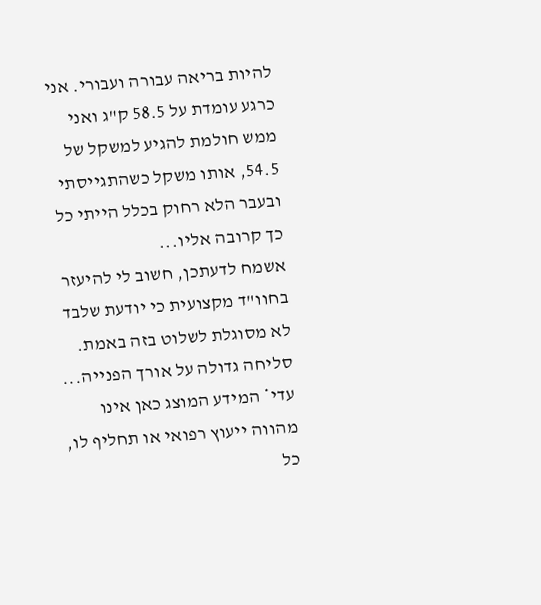להיות בריאה עבורה ועבורי. אני כרגע עומדת על 58.5 ק"ג ואני ממש חולמת להגיע למשקל של 54.5, אותו משקל כשהתגייסתי ובעבר הלא רחוק בכלל הייתי כל כך קרובה אליו...
אשמח לדעתכן, חשוב לי להיעזר בחוו"ד מקצועית כי יודעת שלבד לא מסוגלת לשלוט בזה באמת.
סליחה גדולה על אורך הפנייה...
עדי* המידע המוצג כאן אינו מהווה ייעוץ רפואי או תחליף לו, כל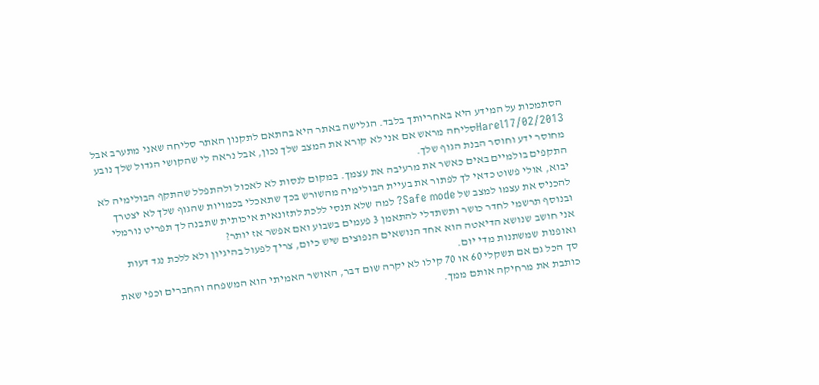הסתמכות על המידע היא באחריותך בלבד. הגלישה באתר היא בהתאם לתקנון האתר סליחה שאני מתערב אבל
Harel17/02/2013סליחה מראש אם אני לא קורא את המצב שלך נכון, אבל נראה לי שהקושי הגדול שלך נובע מחוסר ידע וחוסר הבנת הגוף שלך.
התקפים בולמיים באים כאשר את מרעיבה את עצמך. במקום לנסות לא לאכול ולהתפלל שהתקף הבולימיה לא יבוא, אולי פשוט כדאי לך לפתור את בעיית הבולימיה מהשורש בכך שתאכלי בכמויות שהגוף שלך לא יצטרך להכניס את עצמו למצב של Safe mode? למה שלא תנסי ללכת לתזונאית איכותית שתבנה לך תפריט נורמלי ובנוסף תרשמי לחדר כושר ותשתדלי להתאמן 3 פעמים בשבוע ואם אפשר אז יותר?
אני חושב שנושא הדיאטה הוא אחד הנושאים הנפוצים שיש כיום, צריך לפעול בהיגיון ולא ללכת נגד דעות ואופנות שמשתנות מדי יום.
סך הכל גם אם תשקלי 60 או 70 קילו לא יקרה שום דבר, האושר האמיתי הוא המשפחה והחברים וכפי שאת כותבת את מרחיקה אותם ממך.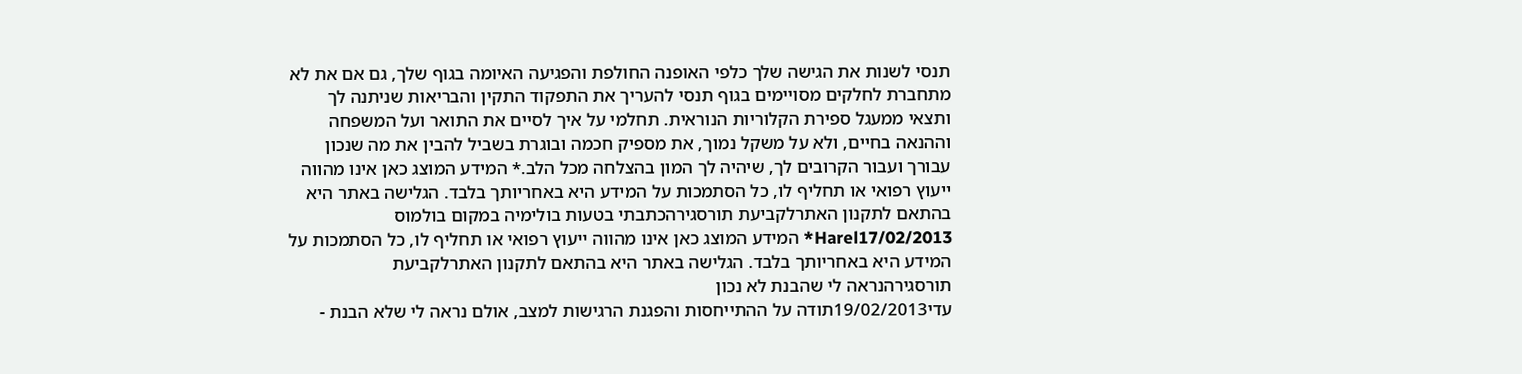תנסי לשנות את הגישה שלך כלפי האופנה החולפת והפגיעה האיומה בגוף שלך, גם אם את לא מתחברת לחלקים מסויימים בגוף תנסי להעריך את התפקוד התקין והבריאות שניתנה לך ותצאי ממעגל ספירת הקלוריות הנוראית. תחלמי על איך לסיים את התואר ועל המשפחה וההנאה בחיים, ולא על משקל נמוך, את מספיק חכמה ובוגרת בשביל להבין את מה שנכון עבורך ועבור הקרובים לך, שיהיה לך המון בהצלחה מכל הלב.* המידע המוצג כאן אינו מהווה ייעוץ רפואי או תחליף לו, כל הסתמכות על המידע היא באחריותך בלבד. הגלישה באתר היא בהתאם לתקנון האתרלקביעת תורסגירהכתבתי בטעות בולימיה במקום בולמוס
Harel17/02/2013* המידע המוצג כאן אינו מהווה ייעוץ רפואי או תחליף לו, כל הסתמכות על המידע היא באחריותך בלבד. הגלישה באתר היא בהתאם לתקנון האתרלקביעת תורסגירהנראה לי שהבנת לא נכון
עדי19/02/2013תודה על ההתייחסות והפגנת הרגישות למצב, אולם נראה לי שלא הבנת -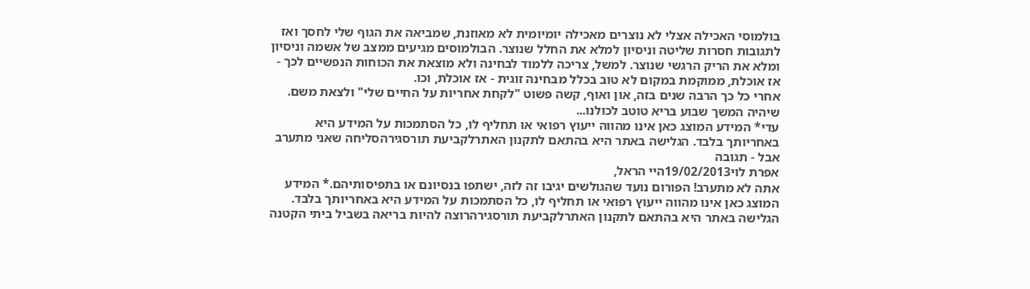בולמוסי האכילה אצלי לא נוצרים מאכילה יומיומית לא מאוזנת, שמביאה את הגוף שלי לחסך ואז לתגובות חסרות שליטה וניסיון למלא את החלל שנוצר. הבולמוסים מגיעים ממצב של אשמה וניסיון ומלא את הריק הרגשי שנוצר. למשל, צריכה ללמוד לבחינה ולא מוצאת את הכוחות הנפשיים לכך - אז אוכלת, ממוקמת במקום לא טוב בכלל מבחינה זוגית - אז אוכלת, וכו.
אחרי כל כך הרבה שנים בזה, און ואוף, קשה פשוט "לקחת אחריות על החיים שלי" ולצאת משם.
שיהיה המשך שבוע בריא טוטב לכולנו...
עדי* המידע המוצג כאן אינו מהווה ייעוץ רפואי או תחליף לו, כל הסתמכות על המידע היא באחריותך בלבד. הגלישה באתר היא בהתאם לתקנון האתרלקביעת תורסגירהסליחה שאני מתערב אבל - תגובה
אפרת לוי19/02/2013היי הראל,
אתה לא מתערב! הפורום נועד שהגולשים יגיבו זה לזה, ישתפו בנסיונם או בתפיסותיהם.* המידע המוצג כאן אינו מהווה ייעוץ רפואי או תחליף לו, כל הסתמכות על המידע היא באחריותך בלבד. הגלישה באתר היא בהתאם לתקנון האתרלקביעת תורסגירהרוצה להיות בריאה בשביל ביתי הקטנה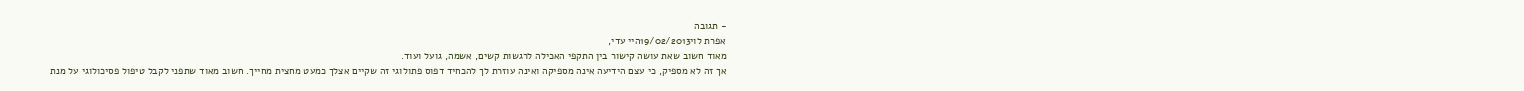- תגובה
אפרת לוי19/02/2013היי עדי,
מאוד חשוב שאת עושה קישור בין התקפי האכילה לרגשות קשים, אשמה, גועל ועוד.
אך זה לא מספיק, כי עצם הידיעה אינה מספיקה ואינה עוזרת לך להכחיד דפוס פתולוגי זה שקיים אצלך כמעט מחצית מחייך. חשוב מאוד שתפני לקבל טיפול פסיכולוגי על מנת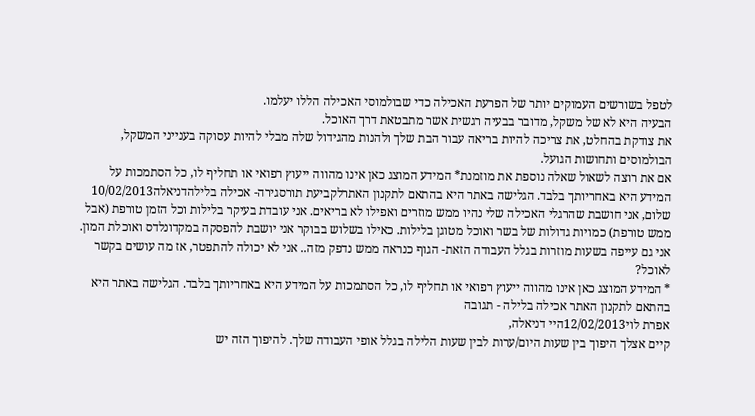לטפל בשורשים העמוקים יותר של הפרעת האכילה כדי שבולמוסי האכילה הללו יעלמו.
הבעיה היא לא של משקל, מדובר בבעיה רגשית אשר מתבטאת דרך האוכל.
את צודקת בהחלט, את צריכה להיות בריאה עבור הבת שלך ולהנות מהגידול שלה מבלי להיות עסוקה בענייני המשקל, הבולמוסים ותחושות הגועל.
אם את רוצה לשאול שאלה נוספת את מוזמנת* המידע המוצג כאן אינו מהווה ייעוץ רפואי או תחליף לו, כל הסתמכות על המידע היא באחריותך בלבד. הגלישה באתר היא בהתאם לתקנון האתרלקביעת תורסגירה- אכילה בלילהדניאלה10/02/2013
שלום, אני חושבת שהרגלי האכילה שלי נהיו ממש מוזרים ואפילו לא בריאים. אני עובדת בעיקר בלילות וכל הזמן טורפת (אבל ממש טורפת) כמויות גדולות של בשר ואוכל מטוגן בלילות. כאילו בשלוש בבוקר אני יושבת להפסקה במקדונלדס ואוכלת המון. אני גם עייפה בשעות מוזרות בגלל העבודה הזאת- הגוף כנראה ממש נדפק מזה.. אני לא יכולה להתפטר, אז מה עושים בקשר לאוכל?
* המידע המוצג כאן אינו מהווה ייעוץ רפואי או תחליף לו, כל הסתמכות על המידע היא באחריותך בלבד. הגלישה באתר היא בהתאם לתקנון האתר אכילה בלילה - תגובה
אפרת לוי12/02/2013היי דניאלה,
קיים אצלך היפוך בין שעות היום/ערות לבין שעות הלילה בגלל אופי העבודה שלך. להיפוך הזה יש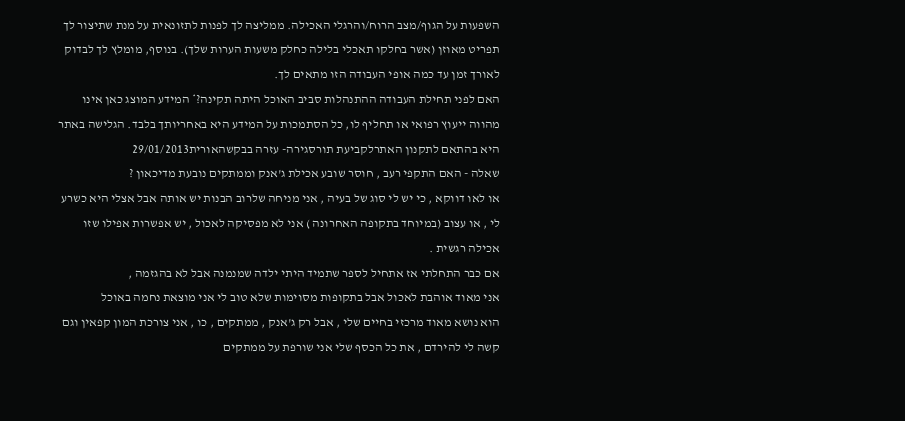השפעות על הגוף/מצב הרוח/והרגלי האכילה. ממליצה לך לפנות לתזונאית על מנת שתיצור לך תפריט מאוזן (אשר בחלקו תאכלי בלילה כחלק משעות הערות שלך). בנוסף, מומלץ לך לבדוק לאורך זמן עד כמה אופי העבודה הזו מתאים לך.
האם לפני תחילת העבודה ההתנהלות סביב האוכל היתה תקינה?* המידע המוצג כאן אינו מהווה ייעוץ רפואי או תחליף לו, כל הסתמכות על המידע היא באחריותך בלבד. הגלישה באתר היא בהתאם לתקנון האתרלקביעת תורסגירה- עזרה בבקשהאורית29/01/2013
שאלה - האם התקפי רעב , חוסר שובע אכילת ג'אנק וממתקים נובעת מדיכאון ?
או לאו דווקא , כי יש לי סוג של בעיה , אני מניחה שלרוב הבנות יש אותה אבל אצלי היא כשרע לי , או עצוב (במיוחד בתקופה האחרונה ) אני לא מפסיקה לאכול , יש אפשרות אפילו שזו אכילה רגשית .
אם כבר התחלתי אז אתחיל לספר שתמיד היתי ילדה שמנמנה אבל לא בהגזמה ,
אני מאוד אוהבת לאכול אבל בתקופות מסוימות שלא טוב לי אני מוצאת נחמה באוכל
הוא נושא מאוד מרכזי בחיים שלי , אבל רק ג'אנק , ממתקים , כו , אני צורכת המון קפאין וגם קשה לי להירדם , את כל הכסף שלי אני שורפת על ממתקים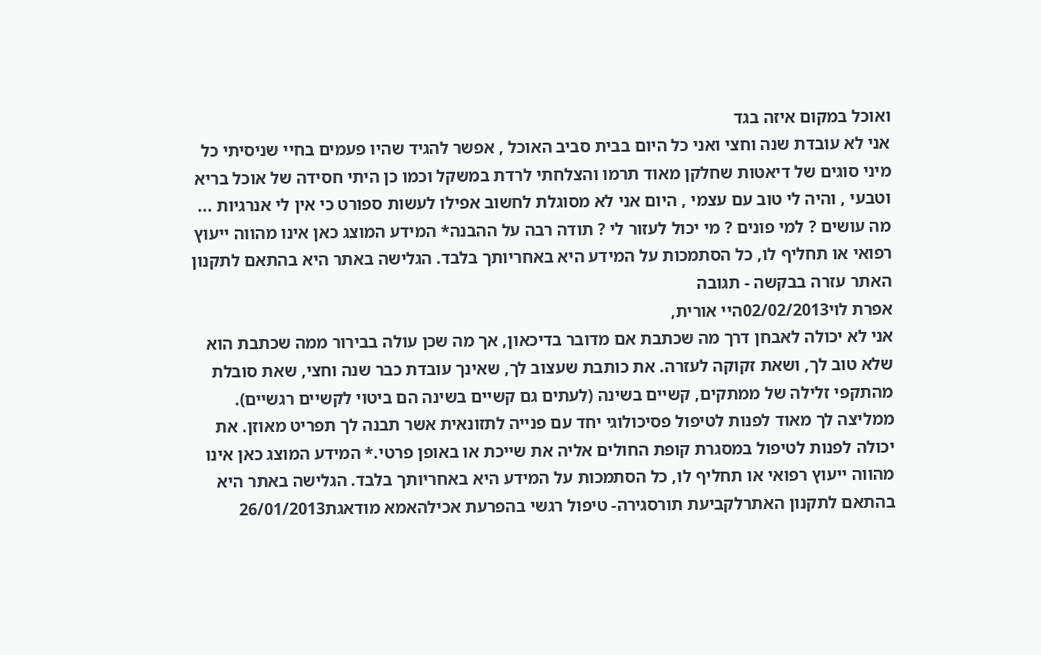ואוכל במקום איזה בגד
אני לא עובדת שנה וחצי ואני כל היום בבית סביב האוכל , אפשר להגיד שהיו פעמים בחיי שניסיתי כל מיני סוגים של דיאטות שחלקן מאוד תרמו והצלחתי לרדת במשקל וכמו כן היתי חסידה של אוכל בריא וטבעי , והיה לי טוב עם עצמי , היום אני לא מסוגלת לחשוב אפילו לעשות ספורט כי אין לי אנרגיות ... מה עושים ? למי פונים ? מי יכול לעזור לי ? תודה רבה על ההבנה* המידע המוצג כאן אינו מהווה ייעוץ רפואי או תחליף לו, כל הסתמכות על המידע היא באחריותך בלבד. הגלישה באתר היא בהתאם לתקנון האתר עזרה בבקשה - תגובה
אפרת לוי02/02/2013היי אורית,
אני לא יכולה לאבחן דרך מה שכתבת אם מדובר בדיכאון, אך מה שכן עולה בבירור ממה שכתבת הוא שלא טוב לך, ושאת זקוקה לעזרה. את כותבת שעצוב לך, שאינך עובדת כבר שנה וחצי, שאת סובלת מהתקפי זלילה של ממתקים, קשיים בשינה (לעתים גם קשיים בשינה הם ביטוי לקשיים רגשיים). ממליצה לך מאוד לפנות לטיפול פסיכולוגי יחד עם פנייה לתזונאית אשר תבנה לך תפריט מאוזן. את יכולה לפנות לטיפול במסגרת קופת החולים אליה את שייכת או באופן פרטי.* המידע המוצג כאן אינו מהווה ייעוץ רפואי או תחליף לו, כל הסתמכות על המידע היא באחריותך בלבד. הגלישה באתר היא בהתאם לתקנון האתרלקביעת תורסגירה- טיפול רגשי בהפרעת אכילהאמא מודאגת26/01/2013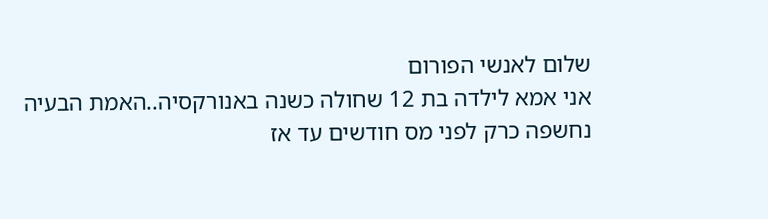שלום לאנשי הפורום
אני אמא לילדה בת 12 שחולה כשנה באנורקסיה..האמת הבעיה נחשפה כרק לפני מס חודשים עד אז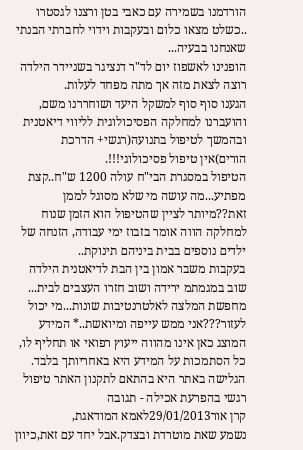הורדמנו בשמירה עם כאבי בטן ורצנו לגסטרו ..כשלט מצאו כלום ובעקבות וידוי לחברתי הבנתי שאנחנו בבעיה...
הופנינו לאשפוז יום לד"ר דנציגר בשניידר הילדה רוצה לצאת מזה אך מתה מפחד לעלות.
הגענו סוף סוף למשקל היעד ושוחררנו משם, והועברנו למחלקה הפסיכולוגית לליווי דיאטנית ובהמשך לטיפול בתנועה(רגשי+ הדרכת הורים)אין טיפול פסיכולוגי!!!.
הטיפול במסגרת הבי"ח עולה 1200 ש"ח..קצת מפתיע...מה עושה מי שלא מסוגל לממן זאת??מיותר לציין שהטיפול הוא הזמן שנוח למחלקה הווה אומר בזבוז ימי עבודה, הזנחה של ילדים נוספים בבית ביניהם תינוקת..
בעקבות משבר אמון בין הבת לדיאטנית הילדה שוב במגמתמ ירידה ושוב חזרו העצבים לבית...
מחפשת המלצה לאלטרנטיבות שונות...מי יכול לעזור???אני ממש עייפה ומיואשת..* המידע המוצג כאן אינו מהווה ייעוץ רפואי או תחליף לו, כל הסתמכות על המידע היא באחריותך בלבד. הגלישה באתר היא בהתאם לתקנון האתר טיפול רגשי בהפרעת אכילה - תגובה
קרן אור29/01/2013לאמא המודאגת,
נשמע שאת מוטרדת ובצדק.אבל יחד עם זאת,כיוון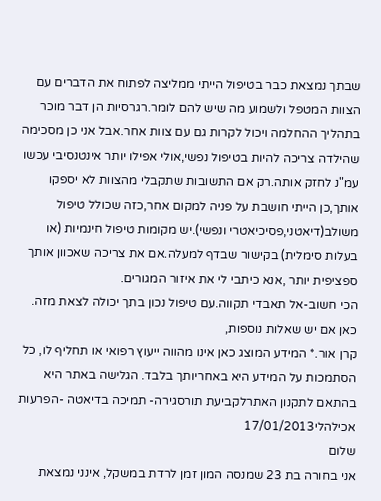שבתך נמצאת כבר בטיפול הייתי ממליצה לפתוח את הדברים עם הצוות המטפל ולשמוע מה שיש להם לומר.רגרסיות הן דבר מוכר בתהליך ההחלמה ויכול לקרות גם עם צוות אחר.אבל אני כן מסכימה שהילדה צריכה להיות בטיפול נפשי,אולי אפילו יותר אינטנסיבי עכשו עמ"נ לחזק אותה.רק אם התשובות שתקבלי מהצוות לא יספקו אותך,כן הייתי חושבת על פניה למקום אחר,כזה שכולל טיפול משולב(דיאטני,פסיכיאטרי ונפשי).יש מקומות טיפול חינמיות (או בעלות סימלית) בקישור שבדף למעלה.אם את צריכה שאכוון אותך ספציפית יותר ,אנא כיתבי לי את איזור המגורים.
הכי חשוב-אל תאבדי תקווה.עם טיפול נכון בתך יכולה לצאת מזה.
כאן אם יש שאלות נוספות,
קרן אור.* המידע המוצג כאן אינו מהווה ייעוץ רפואי או תחליף לו, כל הסתמכות על המידע היא באחריותך בלבד. הגלישה באתר היא בהתאם לתקנון האתרלקביעת תורסגירה- תמיכה בדיאטה -הפרעות אכילהלי17/01/2013
שלום
אני בחורה בת 23 שמנסה המון זמן לרדת במשקל, אינני נמצאת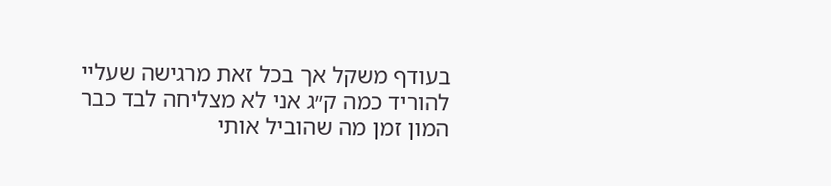בעודף משקל אך בכל זאת מרגישה שעליי להוריד כמה ק״ג אני לא מצליחה לבד כבר המון זמן מה שהוביל אותי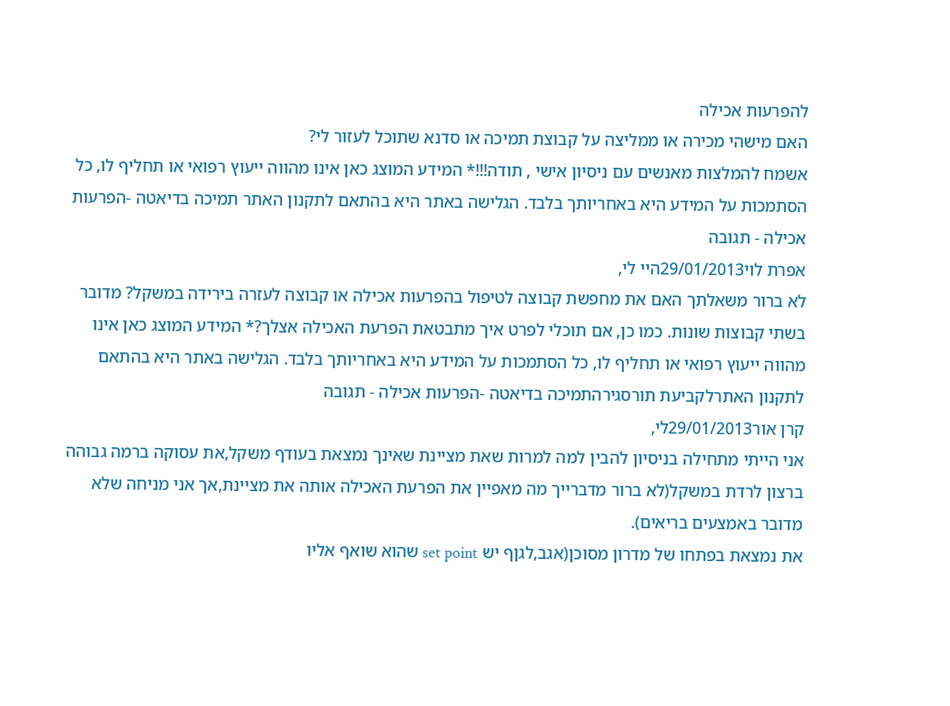להפרעות אכילה
האם מישהי מכירה או ממליצה על קבוצת תמיכה או סדנא שתוכל לעזור לי?
אשמח להמלצות מאנשים עם ניסיון אישי , תודה!!!* המידע המוצג כאן אינו מהווה ייעוץ רפואי או תחליף לו, כל הסתמכות על המידע היא באחריותך בלבד. הגלישה באתר היא בהתאם לתקנון האתר תמיכה בדיאטה -הפרעות אכילה - תגובה
אפרת לוי29/01/2013היי לי,
לא ברור משאלתך האם את מחפשת קבוצה לטיפול בהפרעות אכילה או קבוצה לעזרה בירידה במשקל? מדובר בשתי קבוצות שונות. כמו כן, אם תוכלי לפרט איך מתבטאת הפרעת האכילה אצלך?* המידע המוצג כאן אינו מהווה ייעוץ רפואי או תחליף לו, כל הסתמכות על המידע היא באחריותך בלבד. הגלישה באתר היא בהתאם לתקנון האתרלקביעת תורסגירהתמיכה בדיאטה -הפרעות אכילה - תגובה
קרן אור29/01/2013לי,
אני הייתי מתחילה בניסיון להבין למה למרות שאת מציינת שאינך נמצאת בעודף משקל,את עסוקה ברמה גבוהה ברצון לרדת במשקל(לא ברור מדברייך מה מאפיין את הפרעת האכילה אותה את מציינת,אך אני מניחה שלא מדובר באמצעים בריאים).
את נמצאת בפתחו של מדרון מסוכן(אגב,לגןף יש set point שהוא שואף אליו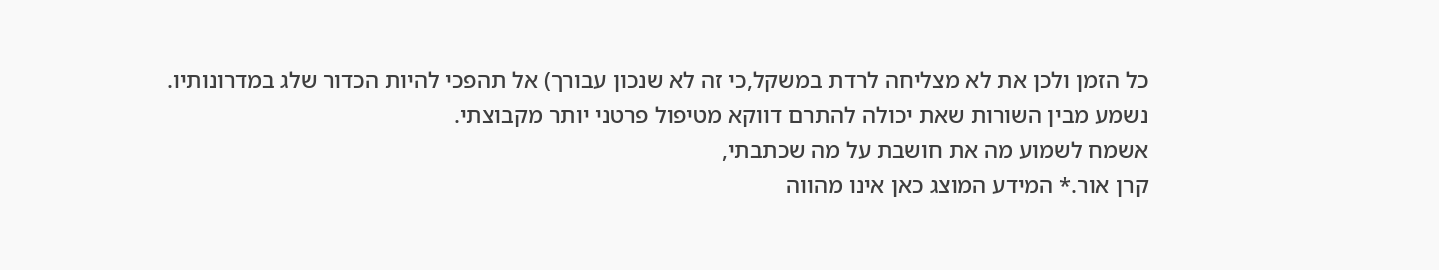כל הזמן ולכן את לא מצליחה לרדת במשקל,כי זה לא שנכון עבורך) אל תהפכי להיות הכדור שלג במדרונותיו.
נשמע מבין השורות שאת יכולה להתרם דווקא מטיפול פרטני יותר מקבוצתי.
אשמח לשמוע מה את חושבת על מה שכתבתי,
קרן אור.* המידע המוצג כאן אינו מהווה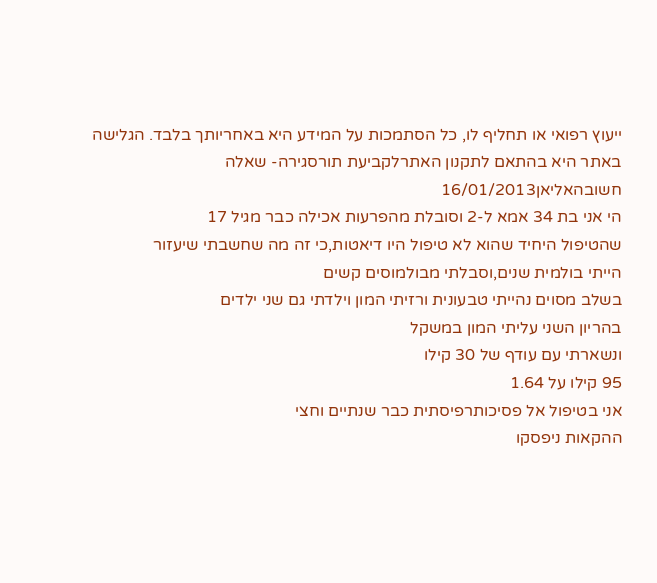ייעוץ רפואי או תחליף לו, כל הסתמכות על המידע היא באחריותך בלבד. הגלישה באתר היא בהתאם לתקנון האתרלקביעת תורסגירה- שאלה חשובהאליאן16/01/2013
הי אני בת 34 אמא ל-2 וסובלת מהפרעות אכילה כבר מגיל 17
שהטיפול היחיד שהוא לא טיפול היו דיאטות,כי זה מה שחשבתי שיעזור
הייתי בולמית שנים,וסבלתי מבולמוסים קשים
בשלב מסוים נהייתי טבעונית ורזיתי המון וילדתי גם שני ילדים
בהריון השני עליתי המון במשקל
ונשארתי עם עודף של 30 קילו
95 קילו על 1.64
אני בטיפול אל פסיכותרפיסתית כבר שנתיים וחצי
ההקאות ניפסקו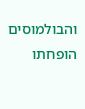והבולמוסים הופחתו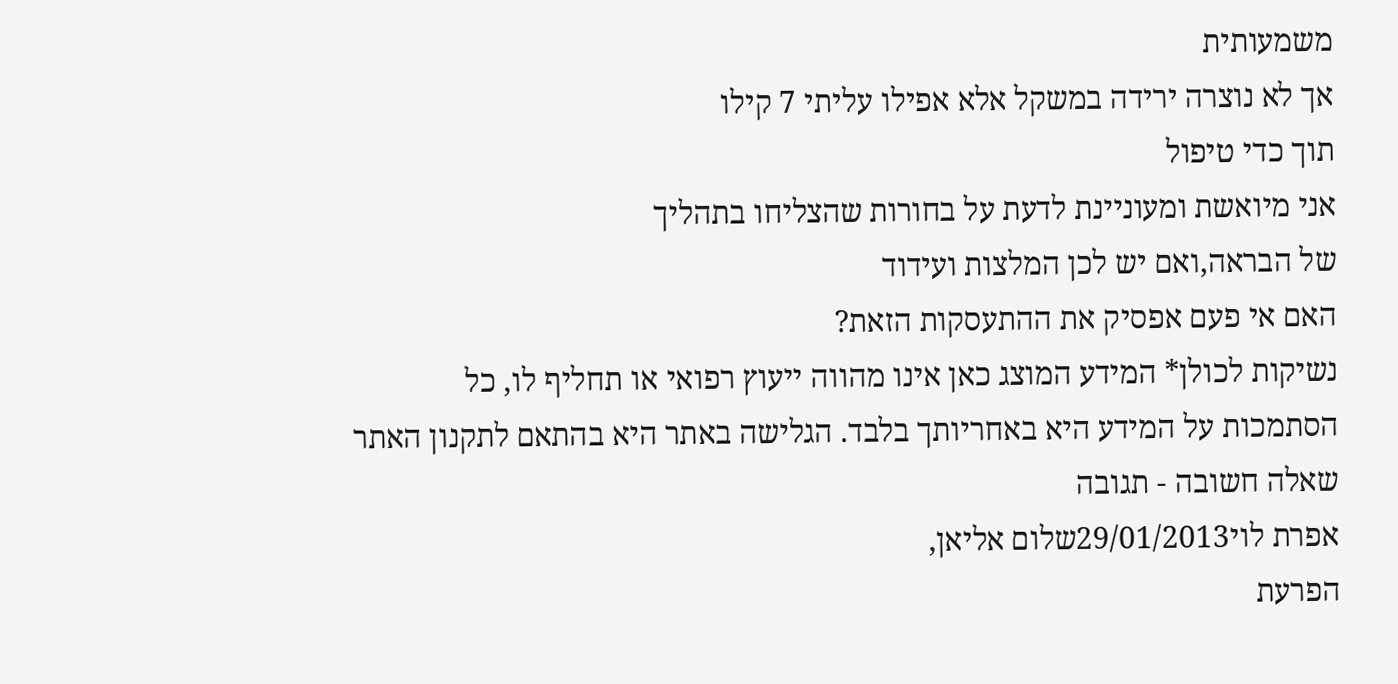משמעותית
אך לא נוצרה ירידה במשקל אלא אפילו עליתי 7 קילו
תוך כדי טיפול
אני מיואשת ומעוניינת לדעת על בחורות שהצליחו בתהליך
של הבראה,ואם יש לכן המלצות ועידוד
האם אי פעם אפסיק את ההתעסקות הזאת?
נשיקות לכולן* המידע המוצג כאן אינו מהווה ייעוץ רפואי או תחליף לו, כל הסתמכות על המידע היא באחריותך בלבד. הגלישה באתר היא בהתאם לתקנון האתר שאלה חשובה - תגובה
אפרת לוי29/01/2013שלום אליאן,
הפרעת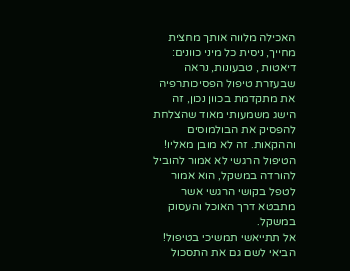האכילה מלווה אותך מחצית מחייך, ניסית כל מיני כוונים: דיאטות , טבעונות, נראה שבעזרת טיפול הפסיכותרפיה את מתקדמת בכוון נכון, זה הישג משמעותי מאוד שהצלחת להפסיק את הבולמוסים וההקאות. זה לא מובן מאליו!
הטיפול הרגשי לא אמור להוביל להורדה במשקל, הוא אמור לטפל בקושי הרגשי אשר מתבטא דרך האוכל והעסוק במשקל.
אל תתייאשי תמשיכי בטיפול! הביאי לשם גם את התסכול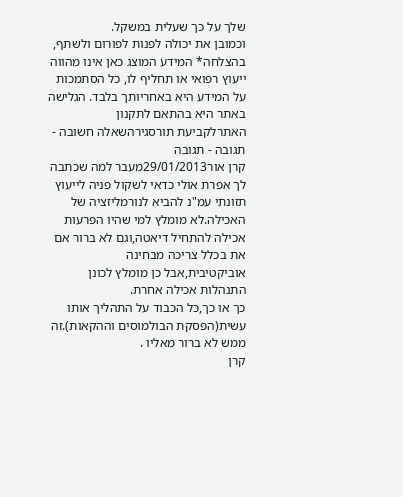שלך על כך שעלית במשקל.
וכמובן את יכולה לפנות לפורום ולשתף,
בהצלחה* המידע המוצג כאן אינו מהווה ייעוץ רפואי או תחליף לו, כל הסתמכות על המידע היא באחריותך בלבד. הגלישה באתר היא בהתאם לתקנון האתרלקביעת תורסגירהשאלה חשובה - תגובה - תגובה
קרן אור29/01/2013מעבר למה שכתבה לך אפרת אולי כדאי לשקול פניה לייעוץ תזונתי עמ"נ להביא לנורמליזציה של האכילה.לא מומלץ למי שהיו הפרעות אכילה להתחיל דיאטה,וגם לא ברור אם את בכלל צריכה מבחינה אוביקטיבית,אבל כן מומלץ לכונן התנהלות אכילה אחרת.
כך או כך,כל הכבוד על התהליך אותו עשית(הפסקת הבולמוסים וההקאות).זה ממש לא ברור מאליו .
קרן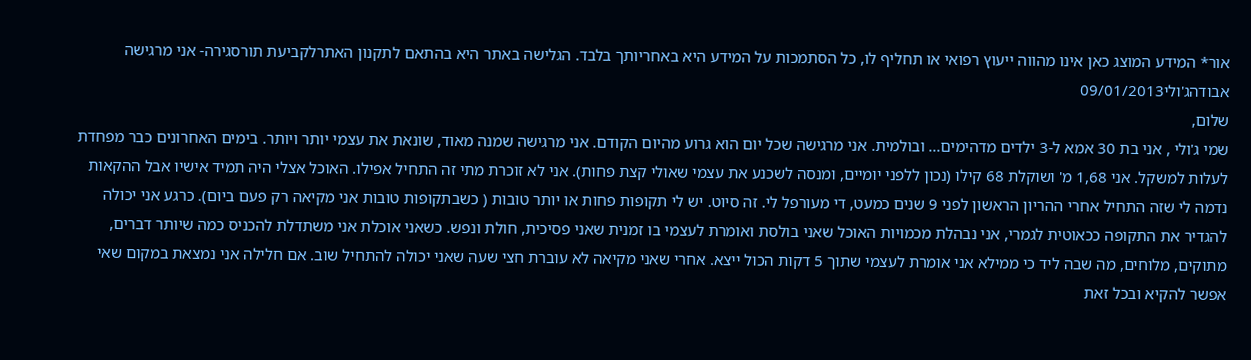אור* המידע המוצג כאן אינו מהווה ייעוץ רפואי או תחליף לו, כל הסתמכות על המידע היא באחריותך בלבד. הגלישה באתר היא בהתאם לתקנון האתרלקביעת תורסגירה- אני מרגישה אבודהג'ולי09/01/2013
שלום,
שמי ג'ולי , אני בת 30 אמא ל-3 ילדים מדהימים... ובולמית. אני מרגישה שכל יום הוא גרוע מהיום הקודם. אני מרגישה שמנה מאוד, שונאת את עצמי יותר ויותר. בימים האחרונים כבר מפחדת לעלות למשקל. אני 1,68 מ' ושוקלת 68 קילו (נכון ללפני יומיים, ומנסה לשכנע את עצמי שאולי קצת פחות). אני לא זוכרת מתי זה התחיל אפילו. האוכל אצלי היה תמיד אישיו אבל ההקאות נדמה לי שזה התחיל אחרי ההריון הראשון לפני 9 שנים כמעט, די מעורפל לי. זה סיוט. יש לי תקופות פחות או יותר טובות ( כשבתקופות טובות אני מקיאה רק פעם ביום). כרגע אני יכולה להגדיר את התקופה ככאוטית לגמרי, אני נבהלת מכמויות האוכל שאני בולסת ואומרת לעצמי בו זמנית שאני פסיכית, חולת ונפש. כשאני אוכלת אני משתדלת להכניס כמה שיותר דברים, מתוקים, מלוחים, מה שבה ליד כי ממילא אני אומרת לעצמי שתוך 5 דקות הכול ייצא. אחרי שאני מקיאה לא עוברת חצי שעה שאני יכולה להתחיל שוב. אם חלילה אני נמצאת במקום שאי אפשר להקיא ובכל זאת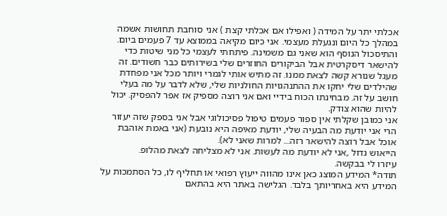אכלתי יתר על המידה ( ואפילו אם אכלתי קצת ) אני סוחבת תחושות אשמה במהלך כל היום ונגעלת מעצמי. אני כיום מקיאה בממוצא עד 7 פעמים ביום. והתיסכול הנוסף הוא שאני גם משמינה. פיתחתי לעצמי כל מני שיטות כדי להישאר דיסקרטית אבל הביקורים החוזרים שלי בשירותים כבר חשודים. זה מעגל שנורא קשה לצאת ממנו. זה מתיש אותי לגמרי ויותר מכל אני מפחדת שהילדים שלי יחקו את ההתנהגויות החולניות שלי, שלא לדבר על מה בעלי חושב על זה. מבחינתו הכוח בידיי ואם אני רוצה מספיק אז אפר להפסיק. יכול להיות שהוא צודק.
אני כמובן שקלתי אין ספור פעמים טיפול פסיכולוגי אבל אני בספק שזה יעזור הרי אני יודעת מה הבעיה שלי, יודעת מאיפה היא נובעת (אני באמת אוהבת אוכל אבל רוצה להישאר רזה... למרות שאני לא).
הייאוש גדול ,אני לא יודעת מה לעשות. אני לא מצליחה לצאת מהלופ.
עיזרו לי בבקשה.
תודה* המידע המוצג כאן אינו מהווה ייעוץ רפואי או תחליף לו, כל הסתמכות על המידע היא באחריותך בלבד. הגלישה באתר היא בהתאם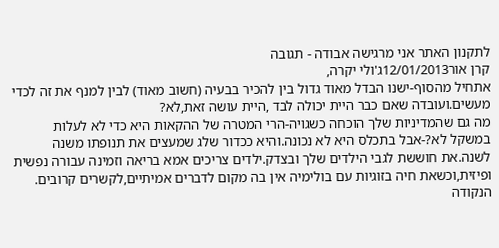לתקנון האתר אני מרגישה אבודה - תגובה
קרן אור12/01/2013ג'ולי יקרה,
אתחיל מהסוף-ישנו הבדל מאוד גדול בין להכיר בבעיה (חשוב מאוד) לבין למנף את זה לכדי מעשים.ועובדה שאם כבר היית יכולה לבד ,היית עושה זאת,לא?
מה גם שהמדיניות שלך הוכחה כשגויה-הרי המטרה של ההקאות היא כדי לא לעלות במשקל לא?-אבל בתכלס היא לא נכונה.והיא ככדור שלג שמעצים את תנופתו משנה לשנה.את חוששת לגבי הילדים שלך ובצדק.ילדים צריכים אמא בריאה וזמינה עבורה נפשית ופיזית,וכשאת חיה בזוגיות עם בולימיה אין בה מקום לדברים אמיתיים,לקשרים קרובים.
הנקודה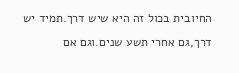החיובית בכול זה היא שיש דרך.תמיד יש דרך,גם אחרי תשע שנים.וגם אם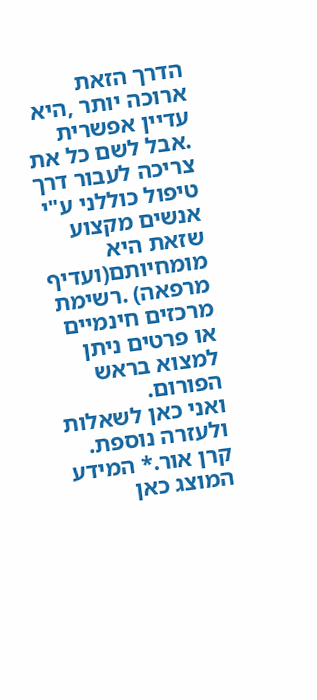הדרך הזאת ארוכה יותר ,היא עדיין אפשרית .אבל לשם כל את צריכה לעבור דרך טיפול כוללני ע"י אנשים מקצוע שזאת היא מומחיותם(ועדיף מרפאה) .רשימת מרכזים חינמיים או פרטים ניתן למצוא בראש הפורום.
ואני כאן לשאלות ולעזרה נוספת.
קרן אור.* המידע המוצג כאן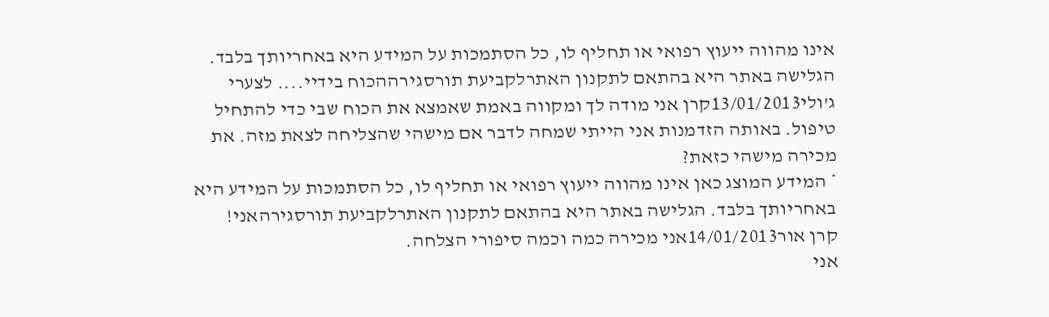אינו מהווה ייעוץ רפואי או תחליף לו, כל הסתמכות על המידע היא באחריותך בלבד. הגלישה באתר היא בהתאם לתקנון האתרלקביעת תורסגירההכוח בידיי.... לצערי
ג'ולי13/01/2013קרן אני מודה לך ומקווה באמת שאמצא את הכוח שבי כדי להתחיל טיפול. באותה הזדמנות אני הייתי שמחה לדבר אם מישהי שהצליחה לצאת מזה. את מכירה מישהי כזאת?
* המידע המוצג כאן אינו מהווה ייעוץ רפואי או תחליף לו, כל הסתמכות על המידע היא באחריותך בלבד. הגלישה באתר היא בהתאם לתקנון האתרלקביעת תורסגירהאני!
קרן אור14/01/2013אני מכירה כמה וכמה סיפורי הצלחה.
אני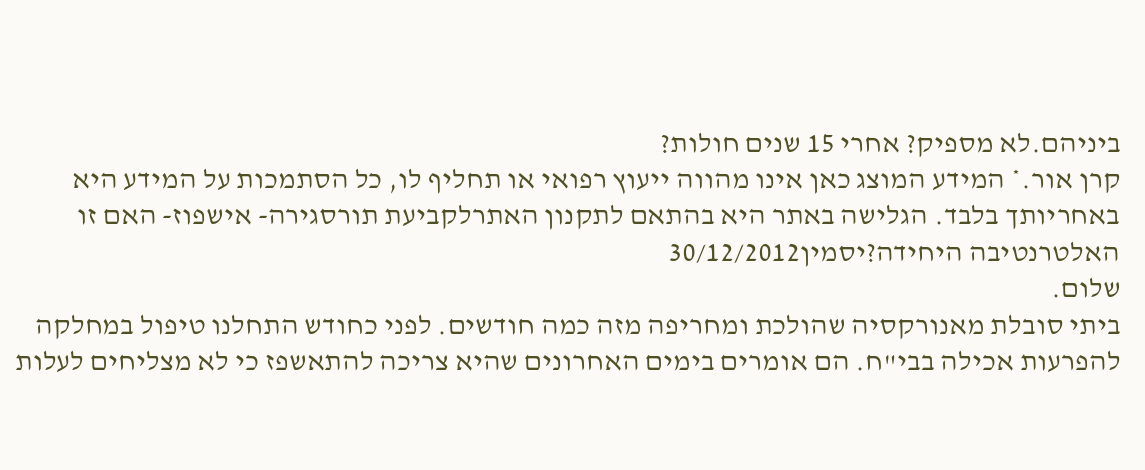ביניהם.לא מספיק? אחרי 15 שנים חולות?
קרן אור.* המידע המוצג כאן אינו מהווה ייעוץ רפואי או תחליף לו, כל הסתמכות על המידע היא באחריותך בלבד. הגלישה באתר היא בהתאם לתקנון האתרלקביעת תורסגירה- אישפוז- האם זו האלטרנטיבה היחידה?יסמין30/12/2012
שלום.
ביתי סובלת מאנורקסיה שהולכת ומחריפה מזה כמה חודשים. לפני כחודש התחלנו טיפול במחלקה להפרעות אכילה בבי"ח. הם אומרים בימים האחרונים שהיא צריכה להתאשפז כי לא מצליחים לעלות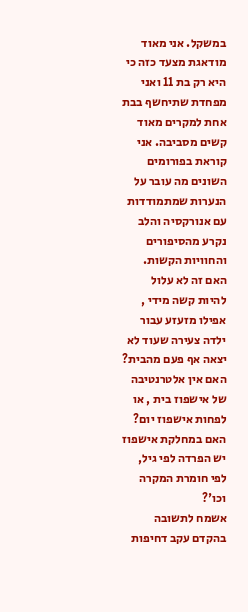במשקל. אני מאוד מודאגת מצעד כזה כי היא רק בת 11 ואני מפחדת שתיחשף בבת אחת למקרים מאוד קשים מסביבה. אני קוראת בפורומים השונים מה עובר על הנערות שמתמודדות עם אנורקסיה והלב נקרע מהסיפורים והחוויות הקשות. האם זה לא עלול להיות קשה מידי , אפילו מזעזע עבור ילדה צעירה שעוד לא יצאה אף פעם מהבית?
האם אין אלטרנטיבה של אישפוז בית , או לפחות אישפוז יום? האם במחלקת אישפוז יש הפרדה לפי גיל, לפי חומרת המקרה וכו'?
אשמח לתשובה בהקדם עקב דחיפות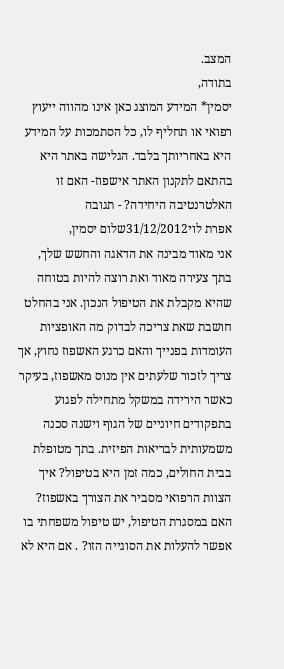המצב.
בתודה,
יסמין* המידע המוצג כאן אינו מהווה ייעוץ רפואי או תחליף לו, כל הסתמכות על המידע היא באחריותך בלבד. הגלישה באתר היא בהתאם לתקנון האתר אישפוז- האם זו האלטרנטיבה היחידה? - תגובה
אפרת לוי31/12/2012שלום יסמין,
אני מאוד מבינה את הדאגה והחשש שלך, בתך צעירה מאוד ואת רוצה להיות בטוחה שהיא מקבלת את הטיפול הנכון. אני בהחלט חושבת שאת צריכה לבדוק מה האופציות העומדות בפנייך והאם כרגע האשפוז נחוץ, אך צריך לזכור שלעתים אין מנוס מאשפוז, בעיקר כאשר הירידה במשקל מתחילה לפגוע בתפקודים חיוניים של הגוף וישנה סכנה משמעותית לבריאות הפיזית. בתך מטופלת בבית החולים, כמה זמן היא בטיפול? איך הצוות הרפואי מסביר את הצורך באשפוז? האם במסגרת הטיפול, יש טיפול משפחתי בו אפשר להעלות את הסוגייה הזו? . אם היא לא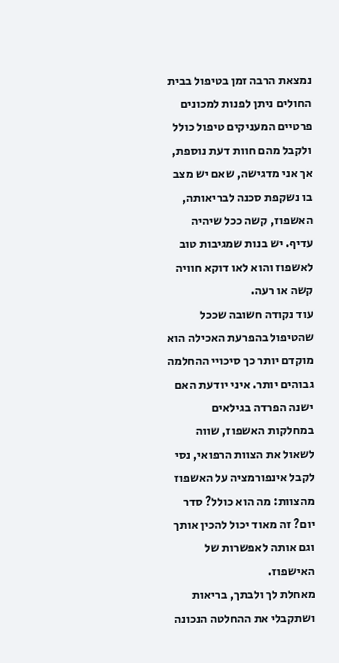נמצאת הרבה זמן בטיפול בבית החולים ניתן לפנות למכונים פרטיים המעניקים טיפול כולל ולקבל מהם חוות דעת נוספת, אך אני מדגישה, שאם יש מצב בו נשקפת סכנה לבריאותה, האשפוז, קשה ככל שיהיה עדיף. יש בנות שמגיבות טוב לאשפוז והוא לאו דוקא חוויה קשה או רעה.
עוד נקודה חשובה שככל שהטיפול בהפרעת האכילה הוא מוקדם יותר כך סיכויי ההחלמה גבוהים יותר. איני יודעת האם ישנה הפרדה בגילאים במחלקות האשפוז, שווה לשאול את הצוות הרפואי, נסי לקבל אינפורמציה על האשפוז מהצוות: מה הוא כולל? סדר יום? זה מאוד יכול להכין אותך וגם אותה לאפשרות של האישפוז.
מאחלת לך ולבתך, בריאות ושתקבלי את ההחלטה הנכונה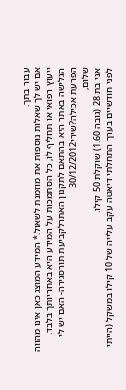עבור בתך.
אם יש לך שאלות נוספות את מוזמנת לשאול.* המידע המוצג כאן אינו מהווה ייעוץ רפואי או תחליף לו, כל הסתמכות על המידע היא באחריותך בלבד. הגלישה באתר היא בהתאם לתקנון האתרלקביעת תורסגירה- האם יש לי הפרעת אכילה?שירי30/12/2012
שלום,
אני בת 28 (גובה 1.60) שוקלת 50 קילו.
לפני חודשיים בערך התחלתי דיאטה עקב עלייה של 10 קילו במשקל (הייתי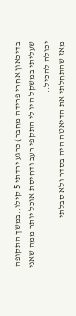בדיכאון אחרי פרידה מחבר) כרגע ירדתי 5 קילו..במשך התקופה שעליתי במשקל היו לי התקפי רעב ודחיסת אוכל יותר ממה שאני יכולה להכיל..
מאז שהתחלתי את הדיאטה היה בסדר ולא סבלתי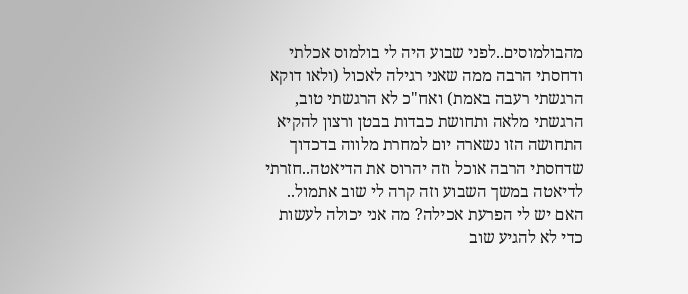מהבולמוסים..לפני שבוע היה לי בולמוס אכלתי ודחסתי הרבה ממה שאני רגילה לאכול (ולאו דוקא הרגשתי רעבה באמת) ואח"כ לא הרגשתי טוב, הרגשתי מלאה ותחושת כבדות בבטן ורצון להקיא התחושה הזו נשארה יום למחרת מלווה בדכדוך שדחסתי הרבה אוכל וזה יהרוס את הדיאטה..חזרתי לדיאטה במשך השבוע וזה קרה לי שוב אתמול..
האם יש לי הפרעת אכילה? מה אני יכולה לעשות כדי לא להגיע שוב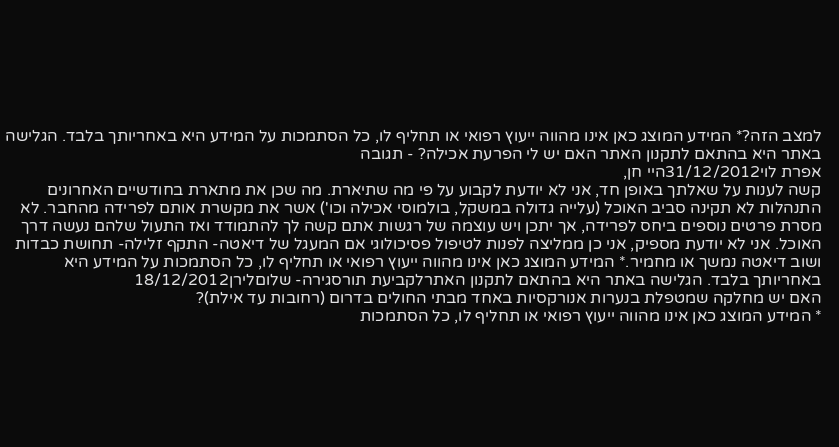למצב הזה?* המידע המוצג כאן אינו מהווה ייעוץ רפואי או תחליף לו, כל הסתמכות על המידע היא באחריותך בלבד. הגלישה באתר היא בהתאם לתקנון האתר האם יש לי הפרעת אכילה? - תגובה
אפרת לוי31/12/2012היי חן,
קשה לענות על שאלתך באופן חד, אני לא יודעת לקבוע על פי מה שתיארת. מה שכן את מתארת בחודשיים האחרונים התנהלות לא תקינה סביב האוכל (עלייה גדולה במשקל, בולמוסי אכילה וכו') אשר את מקשרת אותם לפרידה מהחבר. לא מסרת פרטים נוספים ביחס לפרידה, אך יתכן ויש עוצמה של רגשות אתם קשה לך להתמודד ואז התעול שלהם נעשה דרך האוכל. אני לא יודעת מספיק, אני כן ממליצה לפנות לטיפול פסיכולוגי אם המעגל של דיאטה- התקף זלילה- תחושת כבדות ושוב דיאטה נמשך או מחמיר.* המידע המוצג כאן אינו מהווה ייעוץ רפואי או תחליף לו, כל הסתמכות על המידע היא באחריותך בלבד. הגלישה באתר היא בהתאם לתקנון האתרלקביעת תורסגירה- שלוםלירן18/12/2012
האם יש מחלקה שמטפלת בנערות אנורקסיות באחד מבתי החולים בדרום (רחובות עד אילת)?
* המידע המוצג כאן אינו מהווה ייעוץ רפואי או תחליף לו, כל הסתמכות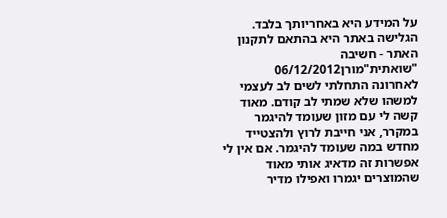על המידע היא באחריותך בלבד. הגלישה באתר היא בהתאם לתקנון האתר - חשיבה "שואתית"מורן06/12/2012
לאחרונה התחלתי לשים לב לעצמי למשהו שלא שמתי לב קודם. מאוד קשה לי עם מזון שעומד להיגמר במקרר, אני חייבת לרוץ ולהצטייד מחדש במה שעומד להיגמר. אם אין לי אפשרות זה מדאיג אותי מאוד שהמוצרים יגמרו ואפילו מדיר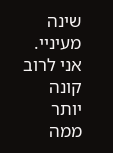שינה מעיניי. אני לרוב קונה יותר ממה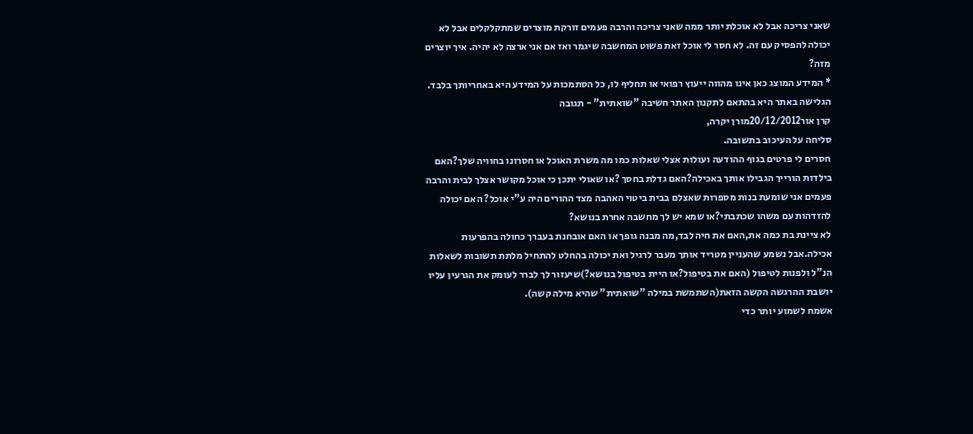שאני צריכה אבל לא אוכלת יותר ממה שאני צריכה והרבה פעמים זורקת מוצרים שמתקלקלים אבל לא יכולה להפסיק עם זה. לא חסר לי אוכל זאת פשוט המחשבה שיגמר ואז אם אני ארצה לא יהיה. איך יוצרים מזה?
* המידע המוצג כאן אינו מהווה ייעוץ רפואי או תחליף לו, כל הסתמכות על המידע היא באחריותך בלבד. הגלישה באתר היא בהתאם לתקנון האתר חשיבה "שואתית" - תגובה
קרן אור20/12/2012מורן יקרה,
סליחה על העיכוב בתשובה.
חסרים לי פרטים בגוף ההודעה ועולות אצלי שאלות כמו מה משרת האוכל או חסרונו בחוויה שלך?האם בילדות הורייך הגבילו אותך באכילה?האם גדלת בחסך ?או שאולי יתכן כי אוכל מקושר אצלך לבית והרבה פעמים אני שומעת בנות מספרות שאצלם בבית ביטוי האהבה מצד ההורים היה ע"י אוכל? האם יכולה להזדהות עם משהו שכתבתי?או שמא יש לך מחשבה אחרת בנושא?
לא ציינת בת כמה את,האם את חיה לבד,מה מבנה גופך או האם אובחנת בעברך כחולה בהפרעות אכילה.אבל נשמע שהעניין מטריד אותך מעבר לרגיל ואת יכולה בהחלט להתחיל מלתת תשובות לשאלות הנ"ל ולפנות לטיפול (האם את בטיפול?או היית בטיפול בנושא?)שיעזור לך לברר לעומק את הגרעין עליו יושבת ההרגשה הקשה הזאת(השתמשת במילה "שואתית" שהיא מילה קשה).
אשמח לשמוע יותר כדי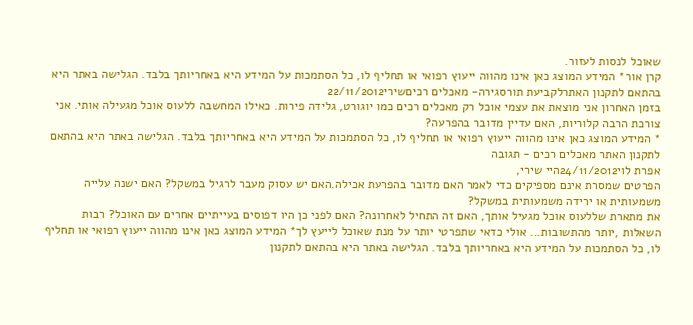שאוכל לנסות לעזור.
קרן אור* המידע המוצג כאן אינו מהווה ייעוץ רפואי או תחליף לו, כל הסתמכות על המידע היא באחריותך בלבד. הגלישה באתר היא בהתאם לתקנון האתרלקביעת תורסגירה- מאכלים רכיםשירי22/11/2012
בזמן האחרון אני מוצאת את עצמי אוכל רק מאכלים רכים כמו יוגורט, גלידה פירות. כאילו המחשבה ללעוס אוכל מגעילה אותי. אני צורכת הרבה קלוריות, האם עדיין מדובר בהפרעה?
* המידע המוצג כאן אינו מהווה ייעוץ רפואי או תחליף לו, כל הסתמכות על המידע היא באחריותך בלבד. הגלישה באתר היא בהתאם לתקנון האתר מאכלים רכים - תגובה
אפרת לוי24/11/2012היי שירי,
הפרטים שמסרת אינם מספיקים כדי לאמר האם מדובר בהפרעת אכילה.האם יש עסוק מעבר לרגיל במשקל? האם ישנה עלייה משמעותית או ירידה משמעותית במשקל?
את מתארת שללעוס אוכל מגעיל אותך, האם זה התחיל לאחרונה? האם לפני כן היו דפוסים בעייתיים אחרים עם האוכל? רבות השאלות ,יותר מהתשובות... אולי כדאי שתפרטי יותר על מנת שאוכל לייעץ לך* המידע המוצג כאן אינו מהווה ייעוץ רפואי או תחליף לו, כל הסתמכות על המידע היא באחריותך בלבד. הגלישה באתר היא בהתאם לתקנון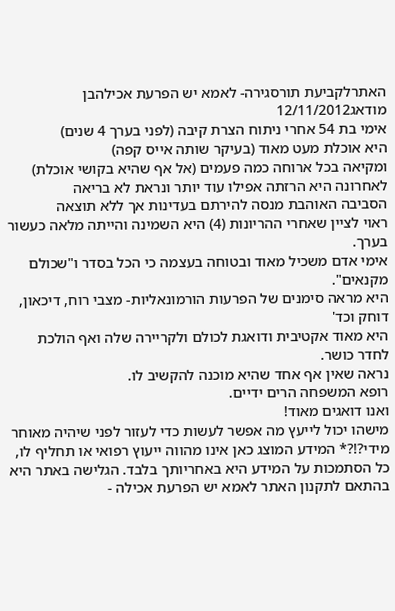האתרלקביעת תורסגירה- לאמא יש הפרעת אכילהבן מודאג12/11/2012
אימי בת 54 אחרי ניתוח הצרת קיבה (לפני בערך 4 שנים)
היא אוכלת מעט מאוד (בעיקר שותה אייס קפה)
ומקיאה בכל ארוחה כמה פעמים (אל אף שהיא בקושי אוכלת)
לאחרונה היא הרזתה אפילו עוד יותר ונראת לא בריאה
הסביבה האוהבת מנסה להירתם בעדינות אך ללא תוצאה
ראוי לציין שאחרי ההריונות (4) היא השמינה והייתה מלאה כעשור בערך.
אימי אדם משכיל מאוד ובטוחה בעצמה כי הכל בסדר ו"שכולם מקנאים".
היא מראה סימנים של הפרעות הורמונאליות- מצבי רוח, דיכאון, דוחק וכד'
היא מאוד אקטיבית ודואגת לכולם ולקריירה שלה ואף הולכת לחדר כושר.
נראה שאין אף אחד שהיא מוכנה להקשיב לו.
רופא המשפחה הרים ידיים.
ואנו דואגים מאוד!
מישהו יכול לייעץ מה אפשר לעשות כדי לעזור לפני שיהיה מאוחר מידי?!?* המידע המוצג כאן אינו מהווה ייעוץ רפואי או תחליף לו, כל הסתמכות על המידע היא באחריותך בלבד. הגלישה באתר היא בהתאם לתקנון האתר לאמא יש הפרעת אכילה -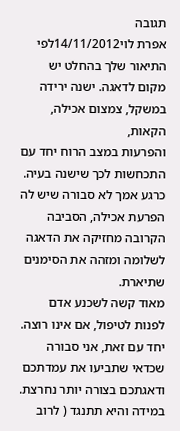תגובה
אפרת לוי14/11/2012לפי התיאור שלך בהחלט יש מקום לדאגה. ישנה ירידה במשקל, צמצום אכילה, הקאות,
והפרעות במצב הרוח יחד עם התכחשות לכך שישנה בעיה.
כרגע אמך לא סבורה שיש לה הפרעת אכילה, הסביבה הקרובה מחזיקה את הדאגה לשלומה ומזהה את הסימנים שתיארת.
מאוד קשה לשכנע אדם לפנות לטיפול, אם אינו רוצה. יחד עם זאת, אני סבורה שכדאי שתביעו את עמדתכם ודאגתכם בצורה יותר נחרצת. במידה והיא תתנגד ( לרוב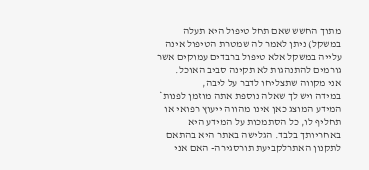מתוך החשש שאם תחל טיפול היא תעלה במשקל) ניתן לאמר לה שמטרת הטיפול אינה עלייה במשקל אלא טיפול ברבדים עמוקים אשר גורמים להתנהגות לא תקינה סביב האוכל.
אני מקווה שתצליחו לדבר על ליבה,
במידה ויש לך שאלה נוספת אתה מוזמן לפנות* המידע המוצג כאן אינו מהווה ייעוץ רפואי או תחליף לו, כל הסתמכות על המידע היא באחריותך בלבד. הגלישה באתר היא בהתאם לתקנון האתרלקביעת תורסגירה- האם אני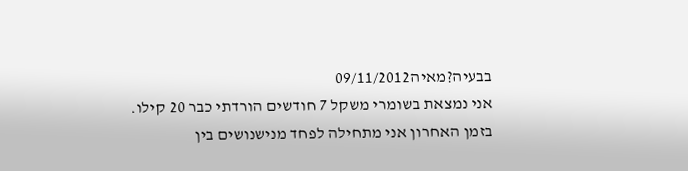בבעיה?מאיה09/11/2012
אני נמצאת בשומרי משקל 7 חודשים הורדתי כבר 20 קילו.
בזמן האחרון אני מתחילה לפחד מנישנושים בין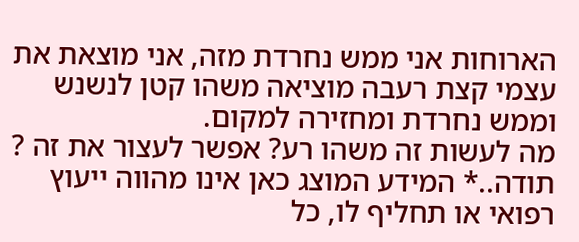הארוחות אני ממש נחרדת מזה, אני מוצאת את עצמי קצת רעבה מוציאה משהו קטן לנשנש וממש נחרדת ומחזירה למקום.
מה לעשות זה משהו רע? אפשר לעצור את זה ?
תודה..* המידע המוצג כאן אינו מהווה ייעוץ רפואי או תחליף לו, כל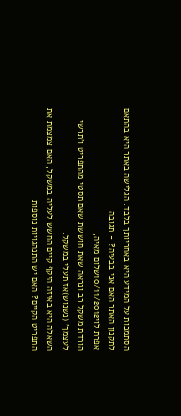הסתמכות על המידע היא באחריותך בלבד. הגלישה באתר היא בהתאם לתקנון האתר האם אני בבעיה? - תגובה
אפרת לוי10/11/2012שלום מאיה,
הורדת משקל רב ונראה שאת חוששת שאם תסטי מהתפריט ו'תרשי לעצמך' (נשנוש)אז תעלי במשקל.
השאלה היא באיזה היקף קיים החשש לעליה במשקל, האם צמצמת את התפריט הקיים? האם יש התנהגויות נוספות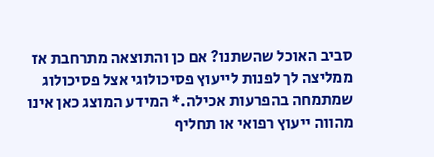סביב האוכל שהשתנו? אם כן והתוצאה מתרחבת אז ממליצה לך לפנות לייעוץ פסיכולוגי אצל פסיכולוג שמתמחה בהפרעות אכילה.* המידע המוצג כאן אינו מהווה ייעוץ רפואי או תחליף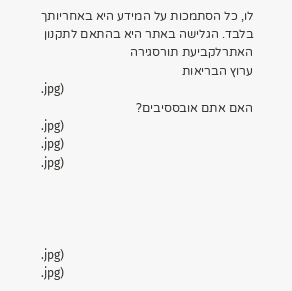לו, כל הסתמכות על המידע היא באחריותך בלבד. הגלישה באתר היא בהתאם לתקנון האתרלקביעת תורסגירה
ערוץ הבריאות
.jpg)
האם אתם אובססיבים?
.jpg)
.jpg)
.jpg)




.jpg)
.jpg)